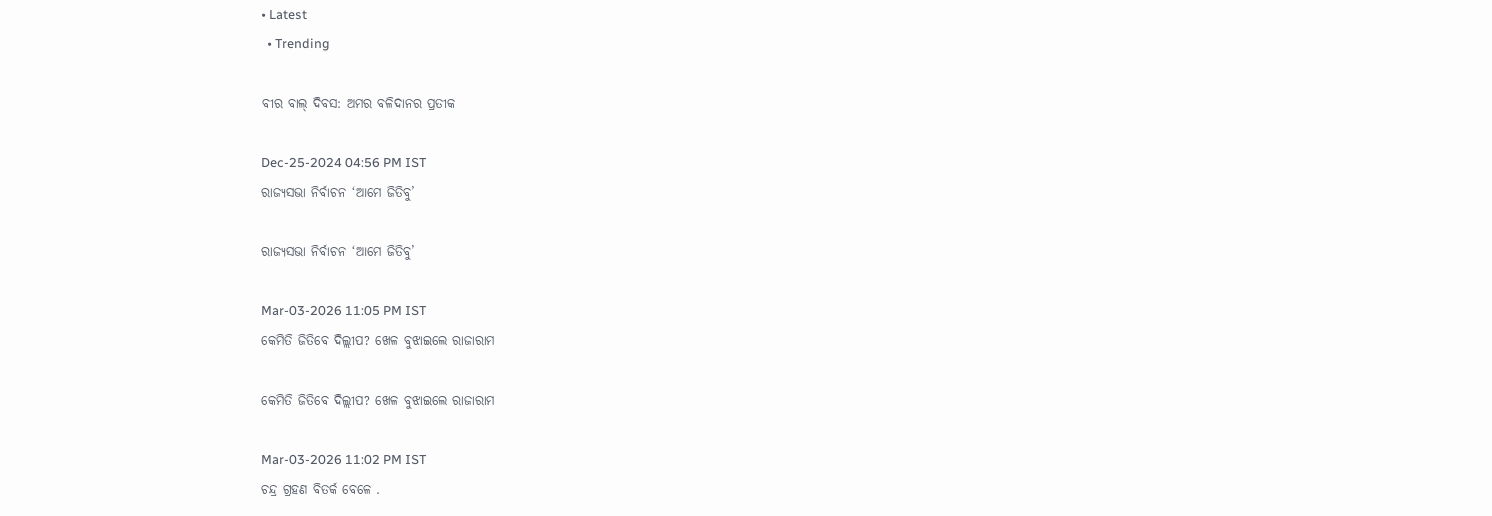• Latest
  • Trending

ବୀର ବାଲ୍ ଦିବସ: ଅମର ବଳିଦାନର ପ୍ରତୀକ

Dec-25-2024 04:56 PM IST
ରାଜ୍ୟସଭା ନିର୍ବାଚନ ‘ଆମେ ଜିତିବୁ’

ରାଜ୍ୟସଭା ନିର୍ବାଚନ ‘ଆମେ ଜିତିବୁ’

Mar-03-2026 11:05 PM IST
କେମିତି ଜିତିବେ ଦିଲ୍ଲୀପ? ଖେଳ ବୁଝାଇଲେ ରାଜାରାମ

କେମିତି ଜିତିବେ ଦିଲ୍ଲୀପ? ଖେଳ ବୁଝାଇଲେ ରାଜାରାମ

Mar-03-2026 11:02 PM IST
ଚନ୍ଦ୍ର ଗ୍ରହଣ ବିତର୍କ ବେଳେ .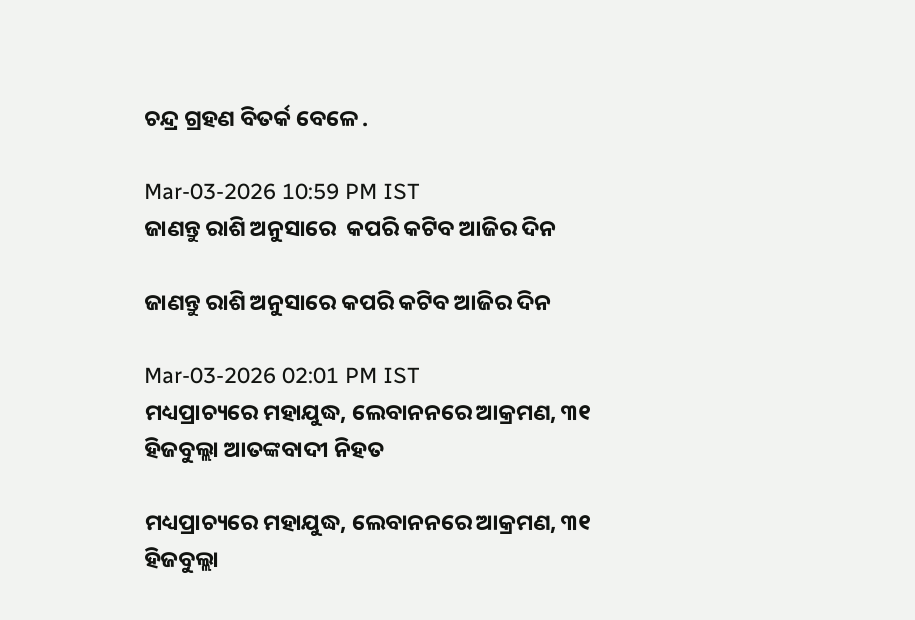ଚନ୍ଦ୍ର ଗ୍ରହଣ ବିତର୍କ ବେଳେ .

Mar-03-2026 10:59 PM IST
ଜାଣନ୍ତୁ ରାଶି ଅନୁସାରେ  କପରି କଟିବ ଆଜିର ଦିନ

ଜାଣନ୍ତୁ ରାଶି ଅନୁସାରେ କପରି କଟିବ ଆଜିର ଦିନ

Mar-03-2026 02:01 PM IST
ମଧ୍ୟପ୍ରାଚ୍ୟରେ ମହାଯୁଦ୍ଧ, ଲେବାନନରେ ଆକ୍ରମଣ, ୩୧ ହିଜବୁଲ୍ଲା ଆତଙ୍କବାଦୀ ନିହତ

ମଧ୍ୟପ୍ରାଚ୍ୟରେ ମହାଯୁଦ୍ଧ, ଲେବାନନରେ ଆକ୍ରମଣ, ୩୧ ହିଜବୁଲ୍ଲା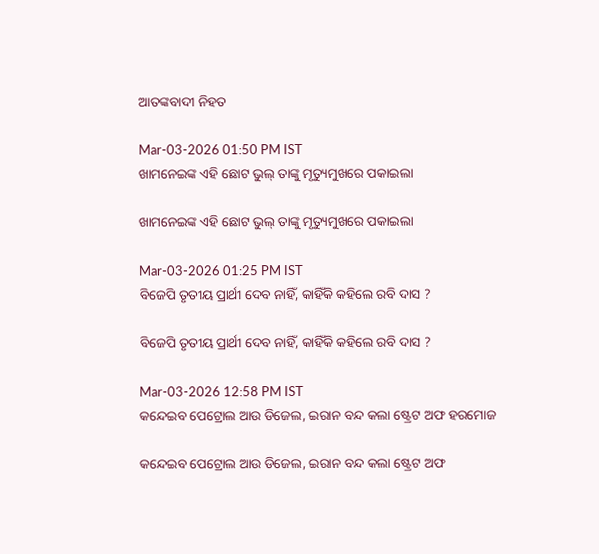ଆତଙ୍କବାଦୀ ନିହତ

Mar-03-2026 01:50 PM IST
ଖାମନେଇଙ୍କ ଏହି ଛୋଟ ଭୁଲ୍ ତାଙ୍କୁ ମୃତ୍ୟୁମୁଖରେ ପକାଇଲା

ଖାମନେଇଙ୍କ ଏହି ଛୋଟ ଭୁଲ୍ ତାଙ୍କୁ ମୃତ୍ୟୁମୁଖରେ ପକାଇଲା

Mar-03-2026 01:25 PM IST
ବିଜେପି ତୃତୀୟ ପ୍ରାର୍ଥୀ ଦେବ ନାହିଁ, କାହିଁକି କହିଲେ ରବି ଦାସ ?

ବିଜେପି ତୃତୀୟ ପ୍ରାର୍ଥୀ ଦେବ ନାହିଁ, କାହିଁକି କହିଲେ ରବି ଦାସ ?

Mar-03-2026 12:58 PM IST
କନ୍ଦେଇବ ପେଟ୍ରୋଲ ଆଉ ଡିଜେଲ, ଇରାନ ବନ୍ଦ କଲା ଷ୍ଟ୍ରେଟ ଅଫ ହରମୋଜ

କନ୍ଦେଇବ ପେଟ୍ରୋଲ ଆଉ ଡିଜେଲ, ଇରାନ ବନ୍ଦ କଲା ଷ୍ଟ୍ରେଟ ଅଫ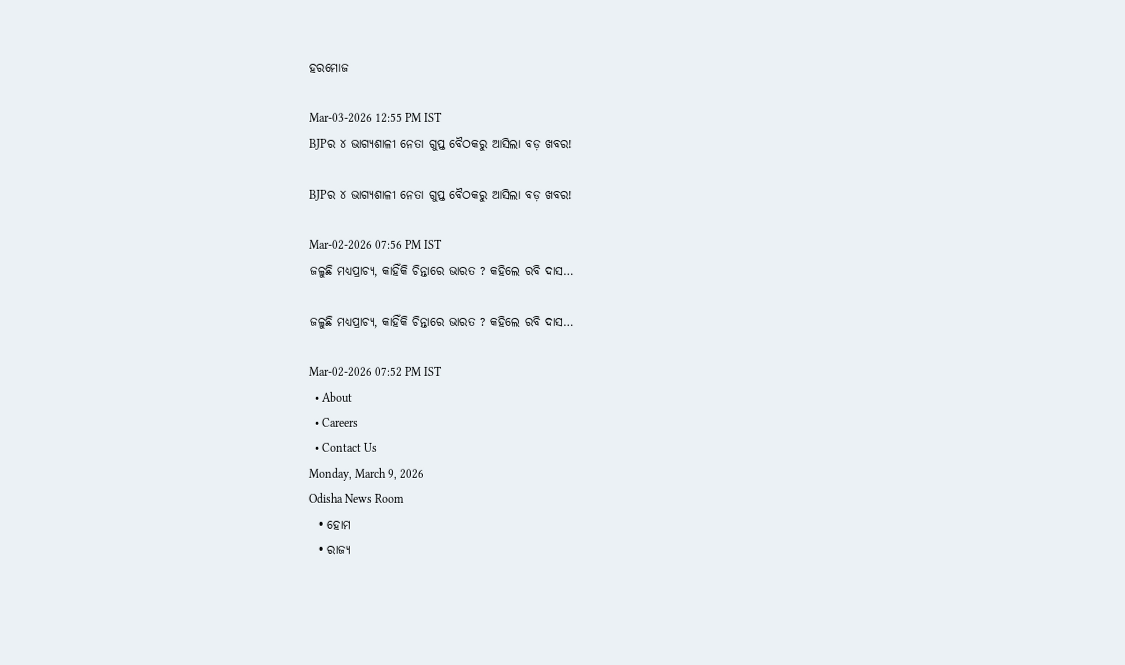ହରମୋଜ

Mar-03-2026 12:55 PM IST
BJPର ୪ ଭାଗ୍ୟଶାଳୀ ନେତା ଗୁପ୍ତ ବୈଠକରୁ ଆସିଲା ବଡ଼ ଖବର!

BJPର ୪ ଭାଗ୍ୟଶାଳୀ ନେତା ଗୁପ୍ତ ବୈଠକରୁ ଆସିଲା ବଡ଼ ଖବର!

Mar-02-2026 07:56 PM IST
ଜଳୁଛି ମଧ୍ୟପ୍ରାଚ୍ୟ, କାହିଁକି ଚିନ୍ତାରେ ଭାରତ ? କହିଲେ ରବି ଦାସ…

ଜଳୁଛି ମଧ୍ୟପ୍ରାଚ୍ୟ, କାହିଁକି ଚିନ୍ତାରେ ଭାରତ ? କହିଲେ ରବି ଦାସ…

Mar-02-2026 07:52 PM IST
  • About
  • Careers
  • Contact Us
Monday, March 9, 2026
Odisha News Room
  • ହୋମ
  • ରାଜ୍ୟ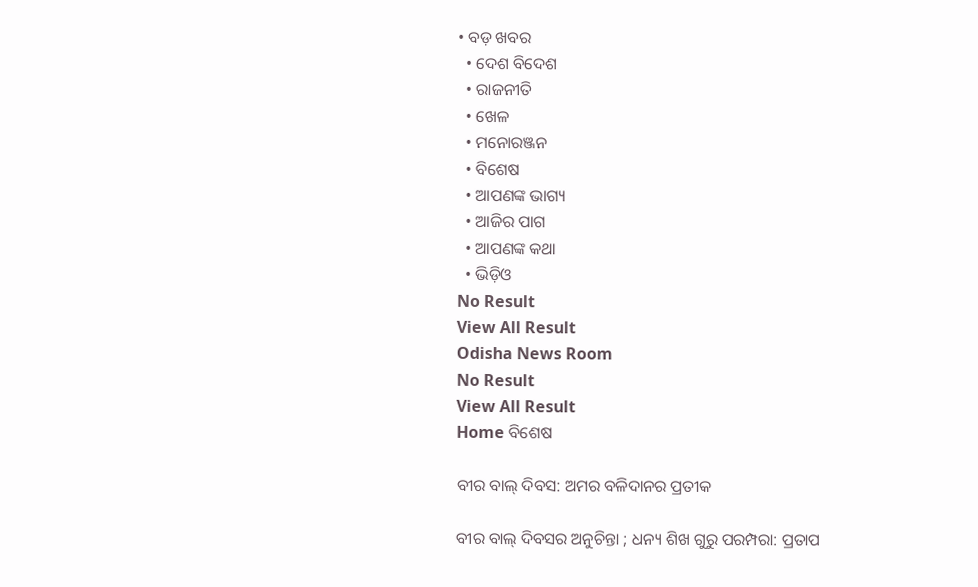• ବଡ଼ ଖବର
  • ଦେଶ ବିଦେଶ
  • ରାଜନୀତି
  • ଖେଳ
  • ମନୋରଞ୍ଜନ
  • ବିଶେଷ
  • ଆପଣଙ୍କ ଭାଗ୍ୟ
  • ଆଜିର ପାଗ
  • ଆପଣଙ୍କ କଥା
  • ଭିଡ଼ିଓ
No Result
View All Result
Odisha News Room
No Result
View All Result
Home ବିଶେଷ

ବୀର ବାଲ୍ ଦିବସ: ଅମର ବଳିଦାନର ପ୍ରତୀକ

ବୀର ବାଲ୍ ଦିବସର ଅନୁଚିନ୍ତା ; ଧନ୍ୟ ଶିଖ ଗୁରୁ ପରମ୍ପରା: ପ୍ରତାପ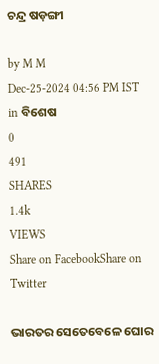ଚନ୍ଦ୍ର ଷଡ଼ଙ୍ଗୀ

by M M
Dec-25-2024 04:56 PM IST
in ବିଶେଷ
0
491
SHARES
1.4k
VIEWS
Share on FacebookShare on Twitter

ଭାରତର ସେତେବେଳେ ଘୋର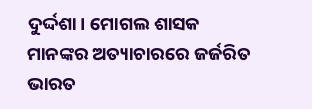ଦୁର୍ଦ୍ଦଶା। ମୋଗଲ ଶାସକ ମାନଙ୍କର ଅତ୍ୟାଚାରରେ ଜର୍ଜରିତ ଭାରତ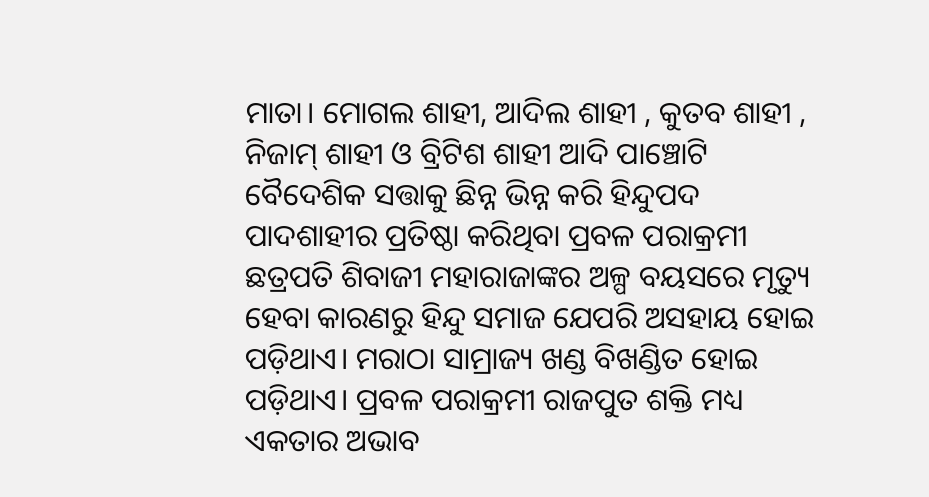ମାତା। ମୋଗଲ ଶାହୀ, ଆଦିଲ ଶାହୀ , କୁତବ ଶାହୀ , ନିଜାମ୍ ଶାହୀ ଓ ବ୍ରିଟିଶ ଶାହୀ ଆଦି ପାଞ୍ଚୋଟି ବୈଦେଶିକ ସତ୍ତାକୁ ଛିନ୍ନ ଭିନ୍ନ କରି ହିନ୍ଦୁପଦ ପାଦଶାହୀର ପ୍ରତିଷ୍ଠା କରିଥିବା ପ୍ରବଳ ପରାକ୍ରମୀ ଛତ୍ରପତି ଶିବାଜୀ ମହାରାଜାଙ୍କର ଅଳ୍ପ ବୟସରେ ମୃତ୍ୟୁ ହେବା କାରଣରୁ ହିନ୍ଦୁ ସମାଜ ଯେପରି ଅସହାୟ ହୋଇ ପଡ଼ିଥାଏ। ମରାଠା ସାମ୍ରାଜ୍ୟ ଖଣ୍ଡ ବିଖଣ୍ଡିତ ହୋଇ ପଡ଼ିଥାଏ। ପ୍ରବଳ ପରାକ୍ରମୀ ରାଜପୁତ ଶକ୍ତି ମଧ୍ୟ ଏକତାର ଅଭାବ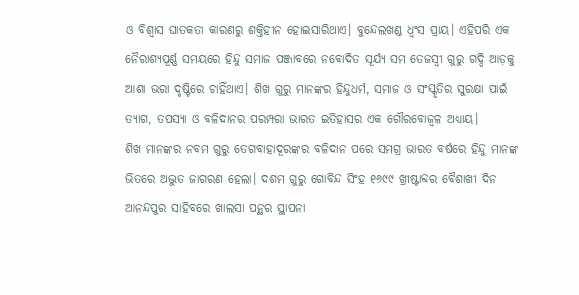ଓ ବିଶ୍ୱାସ ଘାତକତା କାରଣରୁ ଶକ୍ତିହୀନ ହୋଇସାରିଥାଏ। ବୁନ୍ଦେଲଖଣ୍ଡ ଧ୍ଵଂସ ପ୍ରାୟ। ଏହିପରି ଏକ ନୈରାଶ୍ୟପୂର୍ଣ୍ଣ ସମୟରେ ହିନ୍ଦୁ ସମାଜ ପଞ୍ଜାବରେ ନବୋଦିତ ସୂର୍ଯ୍ୟ ସମ ତେଜସ୍ଵୀ ଗୁରୁ ଗଦ୍ଦି ଆଡ଼କୁ ଆଶା ଭରା ଦୃଷ୍ଟିରେ ଚାହିଁଥାଏ। ଶିଖ ଗୁରୁ ମାନଙ୍କର ହିନ୍ଦୁଧର୍ମ, ସମାଜ ଓ ସଂସ୍କୃତିର ସୁରକ୍ଷା ପାଇଁ ତ୍ୟାଗ, ତପସ୍ୟା ଓ ବଳିଦାନର ପରମ୍ପରା ଭାରତ ଇତିହାସର ଏକ ଗୌରବୋଜ୍ଵଳ ଅଧ୍ୟାୟ।
ଶିଖ ମାନଙ୍କର ନବମ ଗୁରୁ ତେଗବାହାଦୂରଙ୍କର ବଳିଦାନ ପରେ ସମଗ୍ର ଭାରତ ବର୍ଷରେ ହିନ୍ଦୁ ମାନଙ୍କ ଭିତରେ ଅଦ୍ଭୁତ ଜାଗରଣ ହେଲା। ଦଶମ ଗୁରୁ ଗୋବିନ୍ଦ ସିଂହ ୧୬୯୯ ଖ୍ରୀଷ୍ଟାବ୍ଦର ବୈଶାଖୀ ଦିନ ଆନନ୍ଦପୁର ସାହିବରେ ଖାଲସା ପନ୍ଥର ସ୍ଥାପନା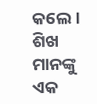କଲେ। ଶିଖ ମାନଙ୍କୁ ଏକ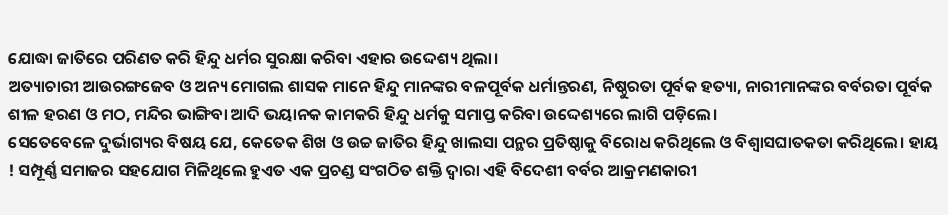ଯୋଦ୍ଧା ଜାତିରେ ପରିଣତ କରି ହିନ୍ଦୁ ଧର୍ମର ସୁରକ୍ଷା କରିବା ଏହାର ଉଦ୍ଦେଶ୍ୟ ଥିଲା।
ଅତ୍ୟାଚାରୀ ଆଉରଙ୍ଗଜେବ ଓ ଅନ୍ୟ ମୋଗଲ ଶାସକ ମାନେ ହିନ୍ଦୁ ମାନଙ୍କର ବଳପୂର୍ବକ ଧର୍ମାନ୍ତରଣ, ନିଷ୍ଠୁରତା ପୂର୍ବକ ହତ୍ୟା, ନାରୀମାନଙ୍କର ବର୍ବରତା ପୂର୍ବକ ଶୀଳ ହରଣ ଓ ମଠ, ମନ୍ଦିର ଭାଙ୍ଗିବା ଆଦି ଭୟାନକ କାମକରି ହିନ୍ଦୁ ଧର୍ମକୁ ସମାପ୍ତ କରିବା ଉଦ୍ଦେଶ୍ୟରେ ଲାଗି ପଡ଼ିଲେ।
ସେତେବେଳେ ଦୁର୍ଭାଗ୍ୟର ବିଷୟ ଯେ, କେତେକ ଶିଖ ଓ ଉଚ୍ଚ ଜାତିର ହିନ୍ଦୁ ଖାଲସା ପନ୍ଥର ପ୍ରତିଷ୍ଠାକୁ ବିରୋଧ କରିଥିଲେ ଓ ବିଶ୍ୱାସଘାତକତା କରିଥିଲେ। ହାୟ ! ସମ୍ପୂର୍ଣ୍ଣ ସମାଜର ସହଯୋଗ ମିଳିଥିଲେ ହୁଏତ ଏକ ପ୍ରଚଣ୍ଡ ସଂଗଠିତ ଶକ୍ତି ଦ୍ଵାରା ଏହି ବିଦେଶୀ ବର୍ବର ଆକ୍ରମଣକାରୀ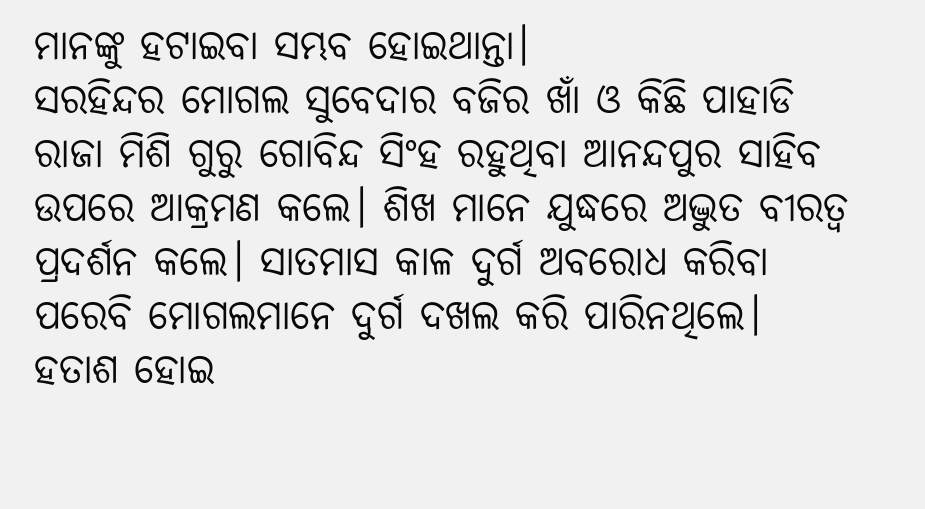ମାନଙ୍କୁ ହଟାଇବା ସମ୍ଭବ ହୋଇଥାନ୍ତା।
ସରହିନ୍ଦର ମୋଗଲ ସୁବେଦାର ବଜିର ଖାଁ ଓ କିଛି ପାହାଡି ରାଜା ମିଶି ଗୁରୁ ଗୋବିନ୍ଦ ସିଂହ ରହୁଥିବା ଆନନ୍ଦପୁର ସାହିବ ଉପରେ ଆକ୍ରମଣ କଲେ। ଶିଖ ମାନେ ଯୁଦ୍ଧରେ ଅଦ୍ଭୁତ ବୀରତ୍ଵ ପ୍ରଦର୍ଶନ କଲେ। ସାତମାସ କାଳ ଦୁର୍ଗ ଅବରୋଧ କରିବା ପରେବି ମୋଗଲମାନେ ଦୁର୍ଗ ଦଖଲ କରି ପାରିନଥିଲେ। ହତାଶ ହୋଇ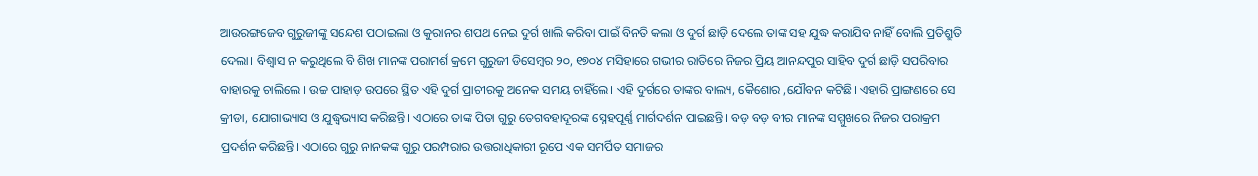ଆଉରଙ୍ଗଜେବ ଗୁରୁଜୀଙ୍କୁ ସନ୍ଦେଶ ପଠାଇଲା ଓ କୁରାନର ଶପଥ ନେଇ ଦୁର୍ଗ ଖାଲି କରିବା ପାଇଁ ବିନତି କଲା ଓ ଦୁର୍ଗ ଛାଡ଼ି ଦେଲେ ତାଙ୍କ ସହ ଯୁଦ୍ଧ କରାଯିବ ନାହିଁ ବୋଲି ପ୍ରତିଶ୍ରୁତି ଦେଲା। ବିଶ୍ୱାସ ନ କରୁଥିଲେ ବି ଶିଖ ମାନଙ୍କ ପରାମର୍ଶ କ୍ରମେ ଗୁରୁଜୀ ଡିସେମ୍ବର ୨୦, ୧୭୦୪ ମସିହାରେ ଗଭୀର ରାତିରେ ନିଜର ପ୍ରିୟ ଆନନ୍ଦପୁର ସାହିବ ଦୁର୍ଗ ଛାଡ଼ି ସପରିବାର ବାହାରକୁ ଚାଲିଲେ । ଉଚ୍ଚ ପାହାଡ଼ ଉପରେ ସ୍ଥିତ ଏହି ଦୁର୍ଗ ପ୍ରାଚୀରକୁ ଅନେକ ସମୟ ଚାହିଁଲେ। ଏହି ଦୁର୍ଗରେ ତାଙ୍କର ବାଲ୍ୟ, କୈଶୋର ,ଯୌବନ କଟିଛି। ଏହାରି ପ୍ରାଙ୍ଗଣରେ ସେ କ୍ରୀଡା, ଯୋଗାଭ୍ୟାସ ଓ ଯୁଦ୍ଧ୍ୱଭ୍ୟାସ କରିଛନ୍ତି। ଏଠାରେ ତାଙ୍କ ପିତା ଗୁରୁ ତେଗବହାଦୂରଙ୍କ ସ୍ନେହପୂର୍ଣ୍ଣ ମାର୍ଗଦର୍ଶନ ପାଇଛନ୍ତି। ବଡ଼ ବଡ଼ ବୀର ମାନଙ୍କ ସମ୍ମୁଖରେ ନିଜର ପରାକ୍ରମ ପ୍ରଦର୍ଶନ କରିଛନ୍ତି। ଏଠାରେ ଗୁରୁ ନାନକଙ୍କ ଗୁରୁ ପରମ୍ପରାର ଉତ୍ତରାଧିକାରୀ ରୂପେ ଏକ ସମର୍ପିତ ସମାଜର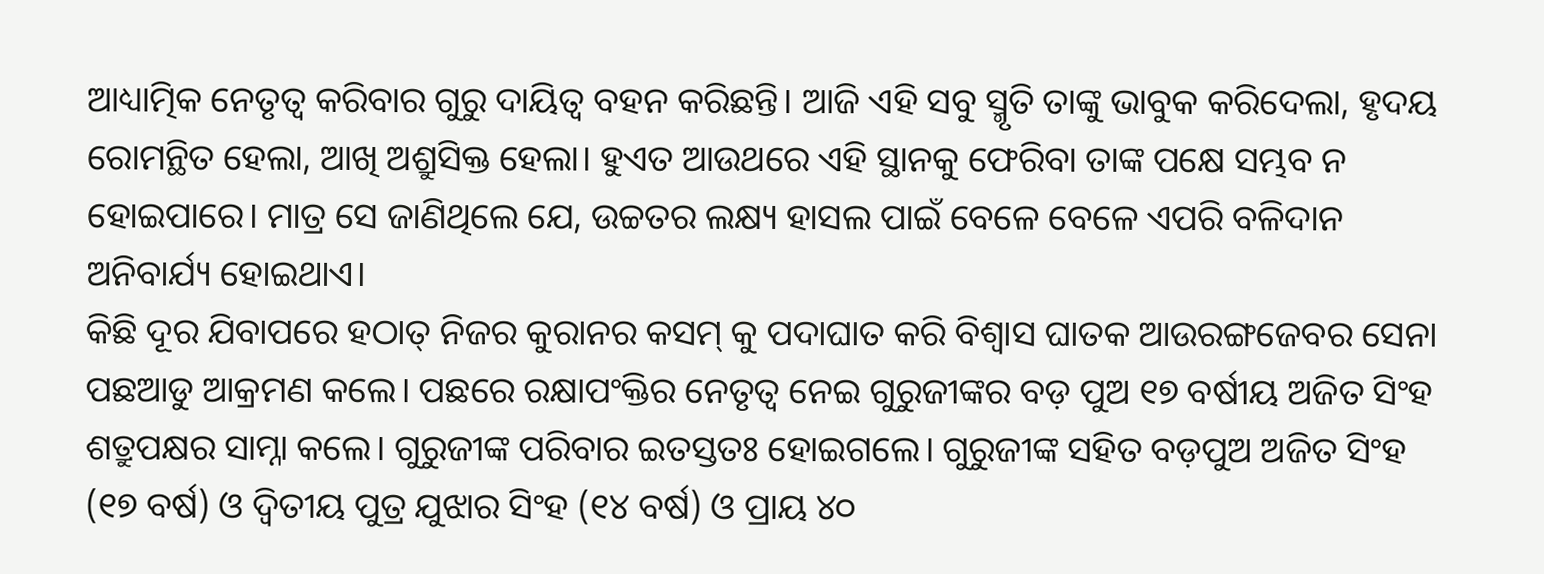ଆଧ୍ୟାତ୍ମିକ ନେତୃତ୍ୱ କରିବାର ଗୁରୁ ଦାୟିତ୍ଵ ବହନ କରିଛନ୍ତି। ଆଜି ଏହି ସବୁ ସ୍ମୃତି ତାଙ୍କୁ ଭାବୁକ କରିଦେଲା, ହୃଦୟ ରୋମନ୍ଥିତ ହେଲା, ଆଖି ଅଶ୍ରୁସିକ୍ତ ହେଲା। ହୁଏତ ଆଉଥରେ ଏହି ସ୍ଥାନକୁ ଫେରିବା ତାଙ୍କ ପକ୍ଷେ ସମ୍ଭବ ନ ହୋଇପାରେ। ମାତ୍ର ସେ ଜାଣିଥିଲେ ଯେ, ଉଚ୍ଚତର ଲକ୍ଷ୍ୟ ହାସଲ ପାଇଁ ବେଳେ ବେଳେ ଏପରି ବଳିଦାନ ଅନିବାର୍ଯ୍ୟ ହୋଇଥାଏ।
କିଛି ଦୂର ଯିବାପରେ ହଠାତ୍ ନିଜର କୁରାନର କସମ୍ କୁ ପଦାଘାତ କରି ବିଶ୍ୱାସ ଘାତକ ଆଉରଙ୍ଗଜେବର ସେନା ପଛଆଡୁ ଆକ୍ରମଣ କଲେ। ପଛରେ ରକ୍ଷାପଂକ୍ତିର ନେତୃତ୍ୱ ନେଇ ଗୁରୁଜୀଙ୍କର ବଡ଼ ପୁଅ ୧୭ ବର୍ଷୀୟ ଅଜିତ ସିଂହ ଶତ୍ରୁପକ୍ଷର ସାମ୍ନା କଲେ। ଗୁରୁଜୀଙ୍କ ପରିବାର ଇତସ୍ତତଃ ହୋଇଗଲେ। ଗୁରୁଜୀଙ୍କ ସହିତ ବଡ଼ପୁଅ ଅଜିତ ସିଂହ (୧୭ ବର୍ଷ) ଓ ଦ୍ଵିତୀୟ ପୁତ୍ର ଯୁଝାର ସିଂହ (୧୪ ବର୍ଷ) ଓ ପ୍ରାୟ ୪୦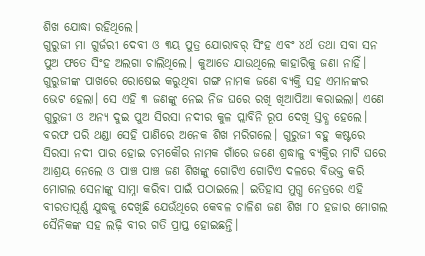ଶିଖ ଯୋଦ୍ଧା ରହିଥିଲେ।
ଗୁରୁଜୀ ମା ଗୁର୍ଜରୀ ଦେବୀ ଓ ୩ୟ ପୁତ୍ର ଯୋରାବର୍ ସିଂହ ଏବଂ ୪ର୍ଥ ତଥା ସବା ସନ ପୁଅ ଫତେ ସିଂହ ଅଲଗା ଚାଲିଥିଲେ। କୁଆଡେ ଯାଉଥିଲେ କାହାରିକୁ ଜଣା ନାହିଁ। ଗୁରୁଜୀଙ୍କ ପାଖରେ ରୋଷେଇ କରୁଥିବା ଗଙ୍ଗ ନାମକ ଜଣେ ବ୍ୟକ୍ତି ସହ ଏମାନଙ୍କର ଭେଟ ହେଲା। ସେ ଏହି ୩ ଜଣଙ୍କୁ ନେଇ ନିଜ ଘରେ ରଖି ଖିଆପିଆ କରାଇଲା। ଏଣେ ଗୁରୁଜୀ ଓ ଅନ୍ୟ ଦୁଇ ପୁଅ ସିରସା ନଦୀର କୁଳ ପ୍ଲାବିନି ରୂପ ଦେଖି ସ୍ତବ୍ଧ ହେଲେ। ବରଫ ପରି ଥଣ୍ଡା ସେହି ପାଣିରେ ଅନେକ ଶିଖ ମରିଗଲେ। ଗୁରୁଜୀ ବହୁ କଷ୍ଟରେ ସିରସା ନଦୀ ପାର ହୋଇ ଚମକୌର ନାମକ ଗାଁରେ ଜଣେ ଶ୍ରଦ୍ଧାଳୁ ବ୍ୟକ୍ତିର ମାଟି ଘରେ ଆଶ୍ରୟ ନେଲେ ଓ ପାଞ୍ଚ ପାଞ୍ଚ ଜଣ ଶିଖଙ୍କୁ ଗୋଟିଏ ଗୋଟିଏ ଦଳରେ ବିଭକ୍ତ କରି ମୋଗଲ ସେନାଙ୍କୁ ସାମ୍ନା କରିବା ପାଇଁ ପଠାଇଲେ। ଇତିହାସ ମୁଗ୍ଧ ନେତ୍ରରେ ଏହି ବୀରତାପୂର୍ଣ୍ଣ ଯୁଦ୍ଧକୁ ଦେଖିଛି ଯେଉଁଥିରେ କେବଳ ଚାଳିଶ ଜଣ ଶିଖ ୮୦ ହଜାର ମୋଗଲ ସୈନିକଙ୍କ ସହ ଲଢ଼ି ବୀର ଗତି ପ୍ରାପ୍ତ ହୋଇଛନ୍ତି।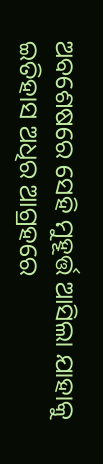ଅବଶେଷରେ ସେହି ମୁହୂର୍ତ୍ତ ଆସିଲା ଯାହାକୁ ଇତିହାସ ଅଧିର ଆଗ୍ରହରେ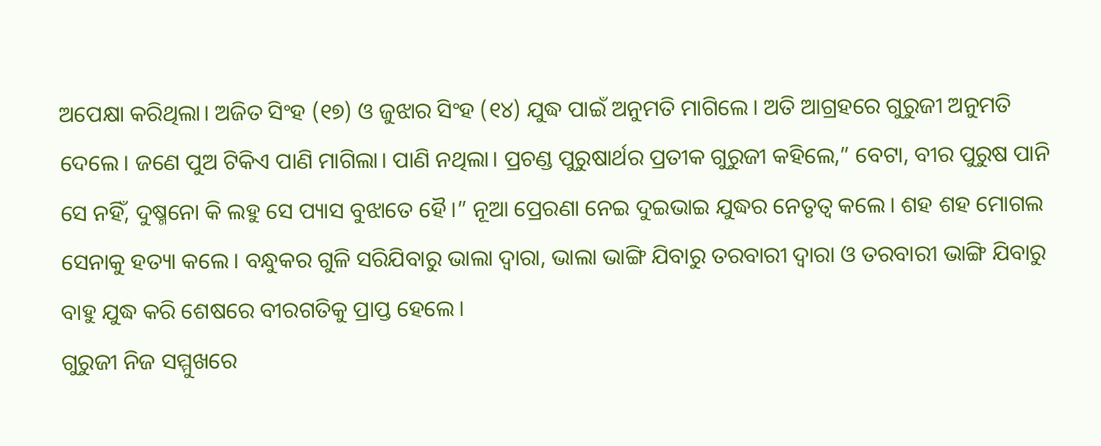ଅପେକ୍ଷା କରିଥିଲା। ଅଜିତ ସିଂହ (୧୭) ଓ ଜୁଝାର ସିଂହ (୧୪) ଯୁଦ୍ଧ ପାଇଁ ଅନୁମତି ମାଗିଲେ। ଅତି ଆଗ୍ରହରେ ଗୁରୁଜୀ ଅନୁମତି ଦେଲେ। ଜଣେ ପୁଅ ଟିକିଏ ପାଣି ମାଗିଲା। ପାଣି ନଥିଲା। ପ୍ରଚଣ୍ଡ ପୁରୁଷାର୍ଥର ପ୍ରତୀକ ଗୁରୁଜୀ କହିଲେ,” ବେଟା, ବୀର ପୁରୁଷ ପାନି ସେ ନହିଁ, ଦୁଷ୍ମନୋ କି ଲହୁ ସେ ପ୍ୟାସ ବୁଝାତେ ହୈ।” ନୂଆ ପ୍ରେରଣା ନେଇ ଦୁଇଭାଇ ଯୁଦ୍ଧର ନେତୃତ୍ୱ କଲେ। ଶହ ଶହ ମୋଗଲ ସେନାକୁ ହତ୍ୟା କଲେ। ବନ୍ଧୁକର ଗୁଳି ସରିଯିବାରୁ ଭାଲା ଦ୍ଵାରା, ଭାଲା ଭାଙ୍ଗି ଯିବାରୁ ତରବାରୀ ଦ୍ଵାରା ଓ ତରବାରୀ ଭାଙ୍ଗି ଯିବାରୁ ବାହୁ ଯୁଦ୍ଧ କରି ଶେଷରେ ବୀରଗତିକୁ ପ୍ରାପ୍ତ ହେଲେ।
ଗୁରୁଜୀ ନିଜ ସମ୍ମୁଖରେ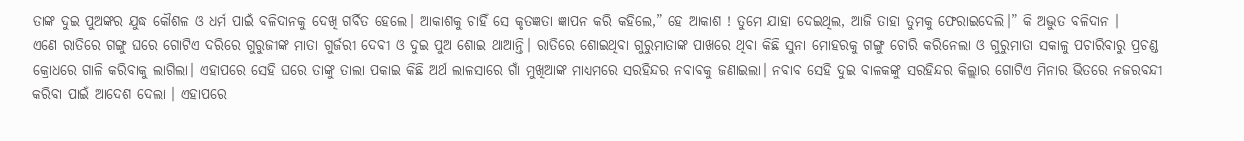ତାଙ୍କ ଦୁଇ ପୁଅଙ୍କର ଯୁଦ୍ଧ କୌଶଳ ଓ ଧର୍ମ ପାଇଁ ବଳିଦାନକୁ ଦେଖି ଗର୍ବିତ ହେଲେ। ଆକାଶକୁ ଚାହିଁ ସେ କୃତଜ୍ଞତା ଜ୍ଞାପନ କରି କହିଲେ,” ହେ ଆକାଶ ! ତୁମେ ଯାହା ଦେଇଥିଲ, ଆଜି ତାହା ତୁମକୁ ଫେରାଇଦେଲି।” କି ଅଦ୍ଭୁତ ବଳିଦାନ ।
ଏଣେ ରାତିରେ ଗଙ୍ଗୁ ଘରେ ଗୋଟିଏ ଦରିରେ ଗୁରୁଜୀଙ୍କ ମାତା ଗୁର୍ଜରୀ ଦେବୀ ଓ ଦୁଇ ପୁଅ ଶୋଇ ଥାଆନ୍ତି। ରାତିରେ ଶୋଇଥିବା ଗୁରୁମାତାଙ୍କ ପାଖରେ ଥିବା କିଛି ସୁନା ମୋହରକୁ ଗଙ୍ଗୁ ଚୋରି କରିନେଲା ଓ ଗୁରୁମାତା ସକାଳୁ ପଚାରିବାରୁ ପ୍ରଚଣ୍ଡ କ୍ରୋଧରେ ଗାଳି କରିବାକୁ ଲାଗିଲା। ଏହାପରେ ସେହି ଘରେ ତାଙ୍କୁ ତାଲା ପକାଇ କିଛି ଅର୍ଥ ଲାଳସାରେ ଗାଁ ମୁଖିଆଙ୍କ ମାଧ୍ୟମରେ ସରହିନ୍ଦର ନବାବକୁ ଜଣାଇଲା। ନବାବ ସେହି ଦୁଇ ବାଳକଙ୍କୁ ସରହିନ୍ଦର କିଲ୍ଲାର ଗୋଟିଏ ମିନାର ଭିତରେ ନଜରବନ୍ଦୀ କରିବା ପାଇଁ ଆଦେଶ ଦେଲା । ଏହାପରେ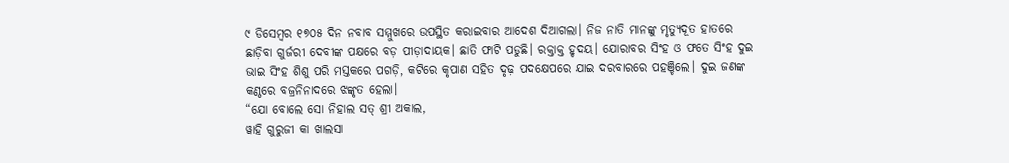୯ ଡିସେମ୍ବର ୧୭୦୫ ଦିନ ନବାବ ସମ୍ମୁଖରେ ଉପସ୍ଥିତ କରାଇବାର ଆଦେଶ ଦିଆଗଲା। ନିଜ ନାତି ମାନଙ୍କୁ ମୃତ୍ୟୁଦୂତ ହାତରେ ଛାଡ଼ିବା ଗୁର୍ଜରୀ ଦେବୀଙ୍କ ପକ୍ଷରେ ବଡ଼ ପୀଡ଼ାଦାୟକ। ଛାତି ଫାଟି ପଡୁଛି। ରକ୍ତାକ୍ତ ହୃଦୟ। ଯୋରାବର ସିଂହ ଓ ଫତେ ସିଂହ ଦୁଇ ଭାଇ ସିଂହ ଶିଶୁ ପରି ମସ୍ତକରେ ପଗଡ଼ି, କଟିରେ କୃପାଣ ସହିତ ଦୃଢ଼ ପଦକ୍ଷେପରେ ଯାଇ ଦରବାରରେ ପହଞ୍ଚିଲେ। ଦୁଇ ଜଣଙ୍କ କଣ୍ଠରେ ବଜ୍ରନିନାଦରେ ଝଙ୍କୃତ ହେଲା।
“ଯୋ ବୋଲେ ସୋ ନିହାଲ ସତ୍ ଶ୍ରୀ ଅକାଲ,
ୱାହି ଗୁରୁଜୀ କା ଖାଲସା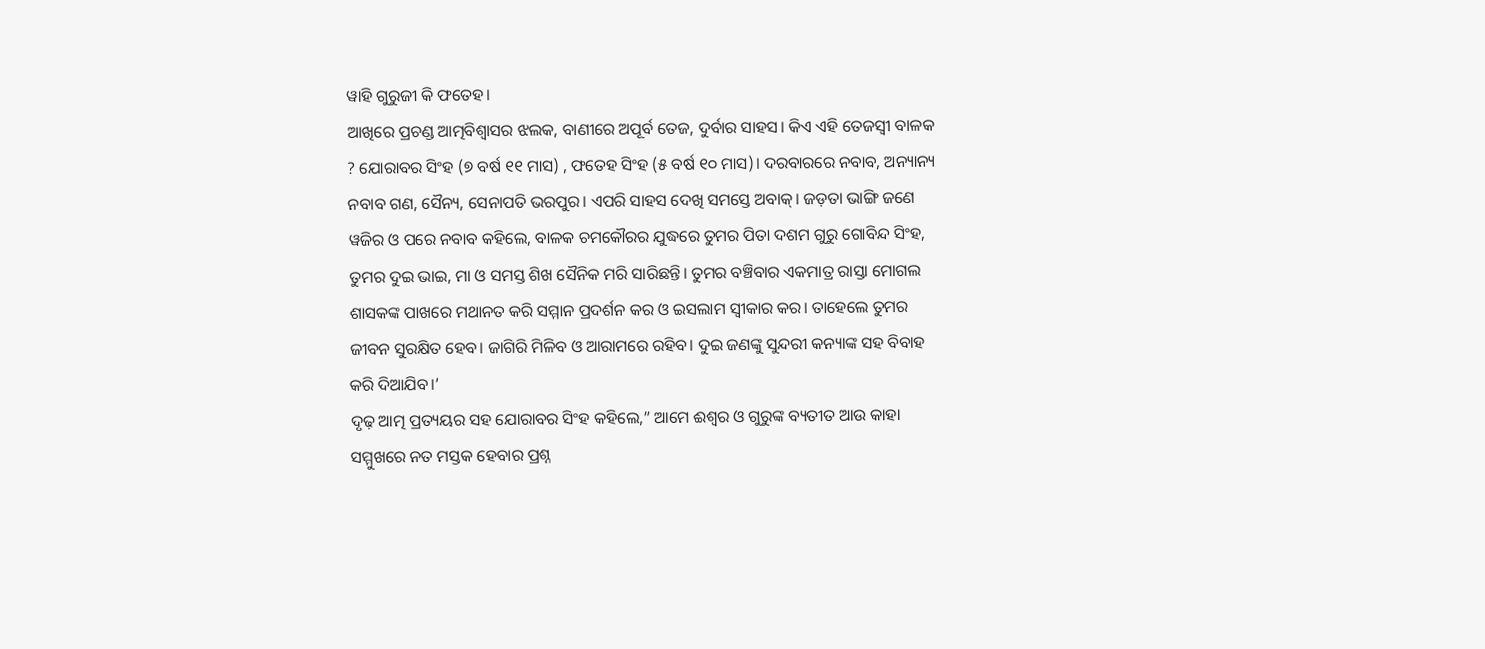ୱାହି ଗୁରୁଜୀ କି ଫତେହ।
ଆଖିରେ ପ୍ରଚଣ୍ଡ ଆତ୍ମବିଶ୍ବାସର ଝଲକ, ବାଣୀରେ ଅପୂର୍ବ ତେଜ, ଦୁର୍ବାର ସାହସ। କିଏ ଏହି ତେଜସ୍ଵୀ ବାଳକ ? ଯୋରାବର ସିଂହ (୭ ବର୍ଷ ୧୧ ମାସ) , ଫତେହ ସିଂହ (୫ ବର୍ଷ ୧୦ ମାସ)। ଦରବାରରେ ନବାବ, ଅନ୍ୟାନ୍ୟ ନବାବ ଗଣ, ସୈନ୍ୟ, ସେନାପତି ଭରପୁର। ଏପରି ସାହସ ଦେଖି ସମସ୍ତେ ଅବାକ୍। ଜଡ଼ତା ଭାଙ୍ଗି ଜଣେ ୱଜିର ଓ ପରେ ନବାବ କହିଲେ, ବାଳକ ଚମକୌରର ଯୁଦ୍ଧରେ ତୁମର ପିତା ଦଶମ ଗୁରୁ ଗୋବିନ୍ଦ ସିଂହ, ତୁମର ଦୁଇ ଭାଇ, ମା ଓ ସମସ୍ତ ଶିଖ ସୈନିକ ମରି ସାରିଛନ୍ତି। ତୁମର ବଞ୍ଚିବାର ଏକମାତ୍ର ରାସ୍ତା ମୋଗଲ ଶାସକଙ୍କ ପାଖରେ ମଥାନତ କରି ସମ୍ମାନ ପ୍ରଦର୍ଶନ କର ଓ ଇସଲାମ ସ୍ବୀକାର କର। ତାହେଲେ ତୁମର ଜୀବନ ସୁରକ୍ଷିତ ହେବ। ଜାଗିରି ମିଳିବ ଓ ଆରାମରେ ରହିବ। ଦୁଇ ଜଣଙ୍କୁ ସୁନ୍ଦରୀ କନ୍ୟାଙ୍କ ସହ ବିବାହ କରି ଦିଆଯିବ।’
ଦୃଢ଼ ଆତ୍ମ ପ୍ରତ୍ୟୟର ସହ ଯୋରାବର ସିଂହ କହିଲେ,” ଆମେ ଈଶ୍ୱର ଓ ଗୁରୁଙ୍କ ବ୍ୟତୀତ ଆଉ କାହା ସମ୍ମୁଖରେ ନତ ମସ୍ତକ ହେବାର ପ୍ରଶ୍ନ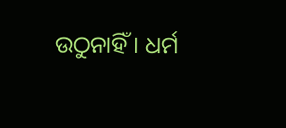ଉଠୁନାହିଁ। ଧର୍ମ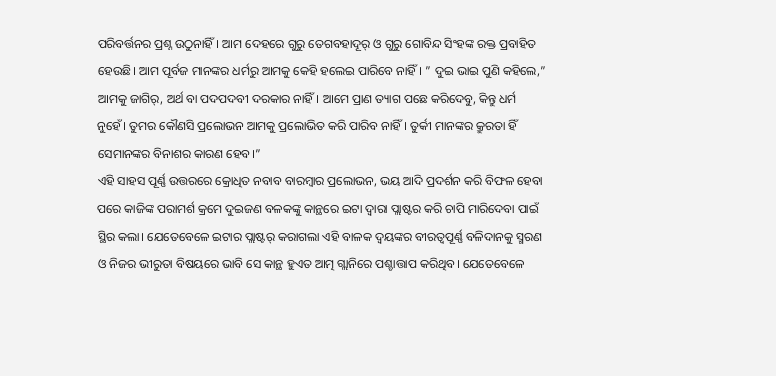ପରିବର୍ତ୍ତନର ପ୍ରଶ୍ନ ଉଠୁନାହିଁ। ଆମ ଦେହରେ ଗୁରୁ ତେଗବହାଦୂର୍ ଓ ଗୁରୁ ଗୋବିନ୍ଦ ସିଂହଙ୍କ ରକ୍ତ ପ୍ରବାହିତ ହେଉଛି। ଆମ ପୂର୍ବଜ ମାନଙ୍କର ଧର୍ମରୁ ଆମକୁ କେହି ହଲେଇ ପାରିବେ ନାହିଁ। ” ଦୁଇ ଭାଇ ପୁଣି କହିଲେ,” ଆମକୁ ଜାଗିର୍, ଅର୍ଥ ବା ପଦପଦବୀ ଦରକାର ନାହିଁ। ଆମେ ପ୍ରାଣ ତ୍ୟାଗ ପଛେ କରିଦେବୁ, କିନ୍ତୁ ଧର୍ମ ନୁହେଁ। ତୁମର କୌଣସି ପ୍ରଲୋଭନ ଆମକୁ ପ୍ରଲୋଭିତ କରି ପାରିବ ନାହିଁ। ତୁର୍କୀ ମାନଙ୍କର କ୍ରୁରତା ହିଁ ସେମାନଙ୍କର ବିନାଶର କାରଣ ହେବ।”
ଏହି ସାହସ ପୂର୍ଣ୍ଣ ଉତ୍ତରରେ କ୍ରୋଧିତ ନବାବ ବାରମ୍ବାର ପ୍ରଲୋଭନ, ଭୟ ଆଦି ପ୍ରଦର୍ଶନ କରି ବିଫଳ ହେବା ପରେ କାଜିଙ୍କ ପରାମର୍ଶ କ୍ରମେ ଦୁଇଜଣ ବଳକଙ୍କୁ କାନ୍ଥରେ ଇଟା ଦ୍ଵାରା ପ୍ଲାଷ୍ଟର କରି ଚାପି ମାରିଦେବା ପାଇଁ ସ୍ଥିର କଲା। ଯେତେବେଳେ ଇଟାର ପ୍ଲାଷ୍ଟର୍ କରାଗଲା ଏହି ବାଳକ ଦ୍ୱୟଙ୍କର ବୀରତ୍ୱପୂର୍ଣ୍ଣ ବଳିଦାନକୁ ସ୍ମରଣ ଓ ନିଜର ଭୀରୁତା ବିଷୟରେ ଭାବି ସେ କାନ୍ଥ ହୁଏତ ଆତ୍ମ ଗ୍ଲାନିରେ ପଶ୍ଚାତ୍ତାପ କରିଥିବ। ଯେତେବେଳେ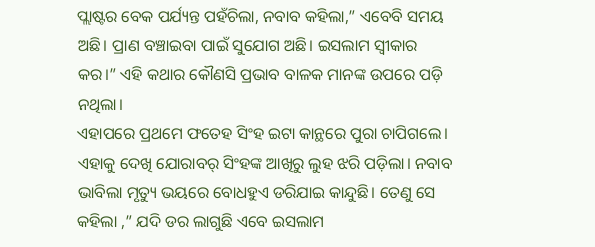ପ୍ଲାଷ୍ଟର ବେକ ପର୍ଯ୍ୟନ୍ତ ପହଁଚିଲା, ନବାବ କହିଲା,” ଏବେବି ସମୟ ଅଛି। ପ୍ରାଣ ବଞ୍ଚାଇବା ପାଇଁ ସୁଯୋଗ ଅଛି। ଇସଲାମ ସ୍ବୀକାର କର।” ଏହି କଥାର କୌଣସି ପ୍ରଭାବ ବାଳକ ମାନଙ୍କ ଉପରେ ପଡ଼ି ନଥିଲା।
ଏହାପରେ ପ୍ରଥମେ ଫତେହ ସିଂହ ଇଟା କାନ୍ଥରେ ପୁରା ଚାପିଗଲେ। ଏହାକୁ ଦେଖି ଯୋରାବର୍ ସିଂହଙ୍କ ଆଖିରୁ ଲୁହ ଝରି ପଡ଼ିଲା। ନବାବ ଭାବିଲା ମୃତ୍ୟୁ ଭୟରେ ବୋଧହୁଏ ଡରିଯାଇ କାନ୍ଦୁଛି। ତେଣୁ ସେ କହିଲା ,” ଯଦି ଡର ଲାଗୁଛି ଏବେ ଇସଲାମ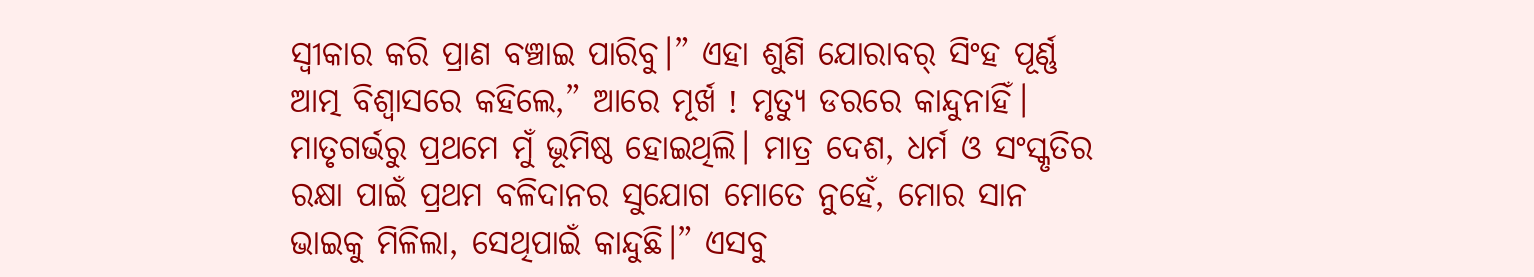ସ୍ବୀକାର କରି ପ୍ରାଣ ବଞ୍ଚାଇ ପାରିବୁ।” ଏହା ଶୁଣି ଯୋରାବର୍ ସିଂହ ପୂର୍ଣ୍ଣ ଆତ୍ମ ବିଶ୍ଵାସରେ କହିଲେ,” ଆରେ ମୂର୍ଖ ! ମୃତ୍ୟୁ ଡରରେ କାନ୍ଦୁନାହିଁ। ମାତୃଗର୍ଭରୁ ପ୍ରଥମେ ମୁଁ ଭୂମିଷ୍ଠ ହୋଇଥିଲି। ମାତ୍ର ଦେଶ, ଧର୍ମ ଓ ସଂସ୍କୃତିର ରକ୍ଷା ପାଇଁ ପ୍ରଥମ ବଳିଦାନର ସୁଯୋଗ ମୋତେ ନୁହେଁ, ମୋର ସାନ ଭାଇକୁ ମିଳିଲା, ସେଥିପାଇଁ କାନ୍ଦୁଛି।” ଏସବୁ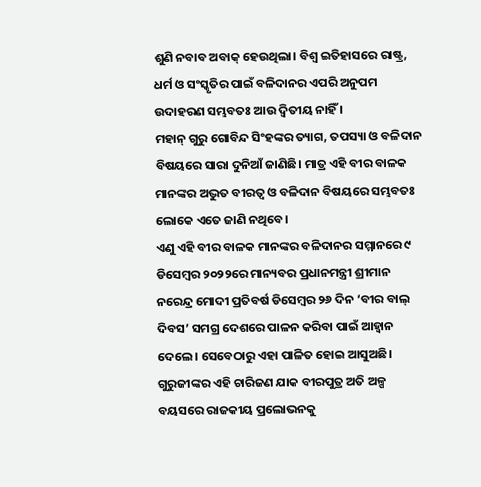ଶୁଣି ନବାବ ଅବାକ୍ ହେଉଥିଲା। ବିଶ୍ଵ ଇତିହାସରେ ରାଷ୍ଟ୍ର, ଧର୍ମ ଓ ସଂସ୍କୃତିର ପାଇଁ ବଳିଦାନର ଏପରି ଅନୁପମ ଉଦାହରଣ ସମ୍ଭବତଃ ଆଉ ଦ୍ଵିତୀୟ ନାହିଁ ।
ମହାନ୍ ଗୁରୁ ଗୋବିନ୍ଦ ସିଂହଙ୍କର ତ୍ୟାଗ, ତପସ୍ୟା ଓ ବଳିଦାନ ବିଷୟରେ ସାରା ଦୁନିଆଁ ଜାଣିଛି। ମାତ୍ର ଏହି ବୀର ବାଳକ ମାନଙ୍କର ଅଦ୍ଭୁତ ବୀରତ୍ୱ ଓ ବଳିଦାନ ବିଷୟରେ ସମ୍ଭବତଃ ଲୋକେ ଏତେ ଜାଣି ନଥିବେ।
ଏଣୁ ଏହି ବୀର ବାଳକ ମାନଙ୍କର ବଳିଦାନର ସମ୍ମାନରେ ୯ ଡିସେମ୍ବର ୨୦୨୨ରେ ମାନ୍ୟବର ପ୍ରଧାନମନ୍ତ୍ରୀ ଶ୍ରୀମାନ ନରେନ୍ଦ୍ର ମୋଦୀ ପ୍ରତିବର୍ଷ ଡିସେମ୍ବର ୨୬ ଦିନ ‘ବୀର ବାଲ୍ ଦିବସ’ ସମଗ୍ର ଦେଶରେ ପାଳନ କରିବା ପାଇଁ ଆହ୍ଵାନ ଦେଲେ। ସେବେଠାରୁ ଏହା ପାଳିତ ହୋଇ ଆସୁଅଛି। ଗୁରୁଜୀଙ୍କର ଏହି ଚାରିଜଣ ଯାକ ବୀରପୁତ୍ର ଅତି ଅଳ୍ପ ବୟସରେ ରାଜକୀୟ ପ୍ରଲୋଭନକୁ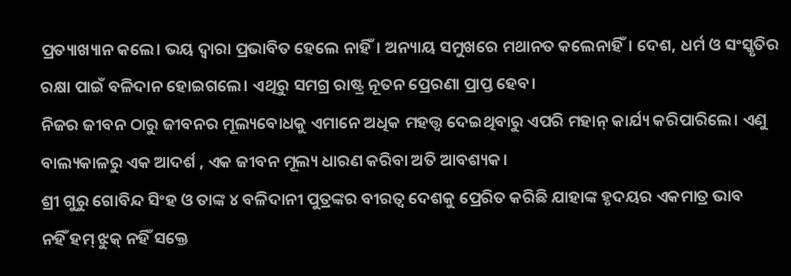ପ୍ରତ୍ୟାଖ୍ୟାନ କଲେ। ଭୟ ଦ୍ଵାରା ପ୍ରଭାବିତ ହେଲେ ନାହିଁ। ଅନ୍ୟାୟ ସମୁଖରେ ମଥାନତ କଲେନାହିଁ। ଦେଶ, ଧର୍ମ ଓ ସଂସ୍କୃତିର ରକ୍ଷା ପାଇଁ ବଳିଦାନ ହୋଇଗଲେ। ଏଥିରୁ ସମଗ୍ର ରାଷ୍ଟ୍ର ନୂତନ ପ୍ରେରଣା ପ୍ରାପ୍ତ ହେବ।
ନିଜର ଜୀବନ ଠାରୁ ଜୀବନର ମୂଲ୍ୟବୋଧକୁ ଏମାନେ ଅଧିକ ମହତ୍ତ୍ଵ ଦେଇଥିବାରୁ ଏପରି ମହାନ୍ କାର୍ଯ୍ୟ କରିପାରିଲେ। ଏଣୁ ବାଲ୍ୟକାଳରୁ ଏକ ଆଦର୍ଶ , ଏକ ଜୀବନ ମୂଲ୍ୟ ଧାରଣ କରିବା ଅତି ଆବଶ୍ୟକ।
ଶ୍ରୀ ଗୁରୁ ଗୋବିନ୍ଦ ସିଂହ ଓ ତାଙ୍କ ୪ ବଳିଦାନୀ ପୁତ୍ରଙ୍କର ବୀରତ୍ବ ଦେଶକୁ ପ୍ରେରିତ କରିଛି ଯାହାଙ୍କ ହୃଦୟର ଏକମାତ୍ର ଭାବ
ନହିଁ ହମ୍ ଝୁକ୍ ନହିଁ ସକ୍ତେ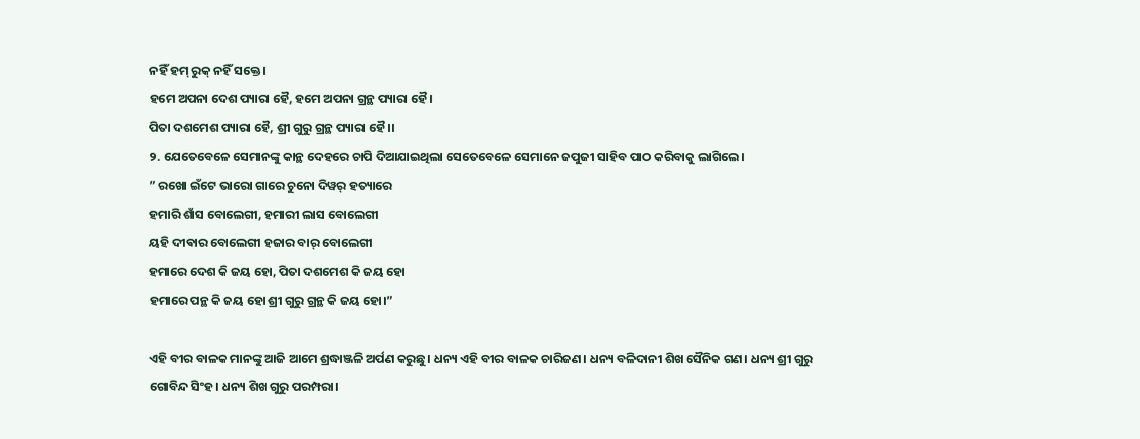ନହିଁ ହମ୍ ରୁକ୍ ନହିଁ ସକ୍ତେ।
ହମେ ଅପନା ଦେଶ ପ୍ୟାରା ହୈ, ହମେ ଅପନା ଗ୍ରନ୍ଥ ପ୍ୟାରା ହୈ।
ପିତା ଦଶମେଶ ପ୍ୟାରା ହୈ, ଶ୍ରୀ ଗୁରୁ ଗ୍ରନ୍ଥ ପ୍ୟାରା ହୈ।।
୨. ଯେତେବେଳେ ସେମାନଙ୍କୁ କାନ୍ଥ ଦେହରେ ଚାପି ଦିଆଯାଇଥିଲା ସେତେବେଳେ ସେମାନେ ଜପୁଜୀ ସାହିବ ପାଠ କରିବାକୁ ଲାଗିଲେ।
” ରଖୋ ଇଁଟେ ଭାରୋ ଗାରେ ଚୁନୋ ଦିୱର୍ ହତ୍ୟାରେ
ହମାରି ଶାଁସ ବୋଲେଗୀ, ହମାରୀ ଲାସ ବୋଲେଗୀ
ୟହି ଦୀଵାର ବୋଲେଗୀ ହଜାର ବାର୍ ବୋଲେଗୀ
ହମାରେ ଦେଶ କି ଜୟ ହୋ, ପିତା ଦଶମେଶ କି ଜୟ ହୋ
ହମାରେ ପନ୍ଥ କି ଜୟ ହୋ ଶ୍ରୀ ଗୁରୁ ଗ୍ରନ୍ଥ କି ଜୟ ହୋ।”

ଏହି ବୀର ବାଳକ ମାନଙ୍କୁ ଆଜି ଆମେ ଶ୍ରଦ୍ଧାଞ୍ଜଳି ଅର୍ପଣ କରୁଛୁ। ଧନ୍ୟ ଏହି ବୀର ବାଳକ ଚାରିଜଣ। ଧନ୍ୟ ବଳିଦାନୀ ଶିଖ ସୈନିକ ଗଣ। ଧନ୍ୟ ଶ୍ରୀ ଗୁରୁ ଗୋବିନ୍ଦ ସିଂହ। ଧନ୍ୟ ଶିଖ ଗୁରୁ ପରମ୍ପରା।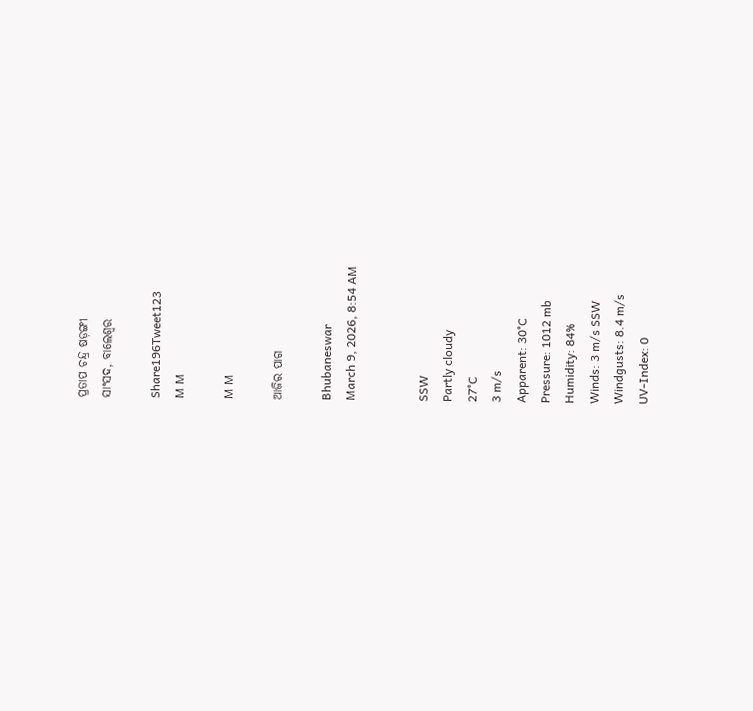ପ୍ରତାପ ଚନ୍ଦ୍ର ଷଡ଼ଙ୍ଗୀ
ସାଂସଦ, ବାଲେଶ୍ଵର

Share196Tweet123
M M

M M

ଆଜିର ପାଗ

Bhubaneswar
March 9, 2026, 8:54 AM


SSW
Partly cloudy
27°C
3 m/s
Apparent: 30°C
Pressure: 1012 mb
Humidity: 84%
Winds: 3 m/s SSW
Windgusts: 8.4 m/s
UV-Index: 0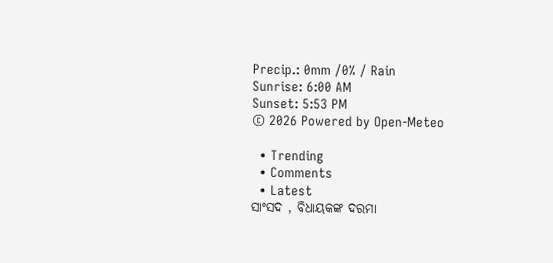Precip.: 0mm /0% / Rain
Sunrise: 6:00 AM
Sunset: 5:53 PM
© 2026 Powered by Open-Meteo

  • Trending
  • Comments
  • Latest
ସାଂସଦ , ବିଧାୟକଙ୍କ ଦରମା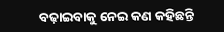ବଢ଼ାଇବାକୁ ନେଇ କଣ କହିଛନ୍ତି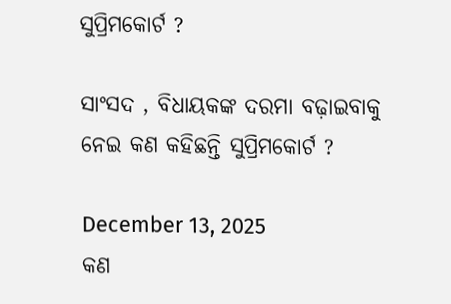ସୁପ୍ରିମକୋର୍ଟ ?

ସାଂସଦ , ବିଧାୟକଙ୍କ ଦରମା ବଢ଼ାଇବାକୁ ନେଇ କଣ କହିଛନ୍ତି ସୁପ୍ରିମକୋର୍ଟ ?

December 13, 2025
କଣ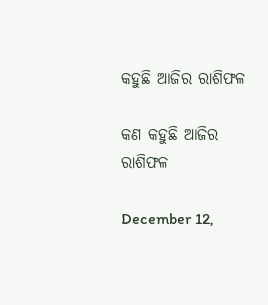କହୁଛି ଆଜିର ରାଶିଫଳ

କଣ କହୁଛି ଆଜିର ରାଶିଫଳ

December 12,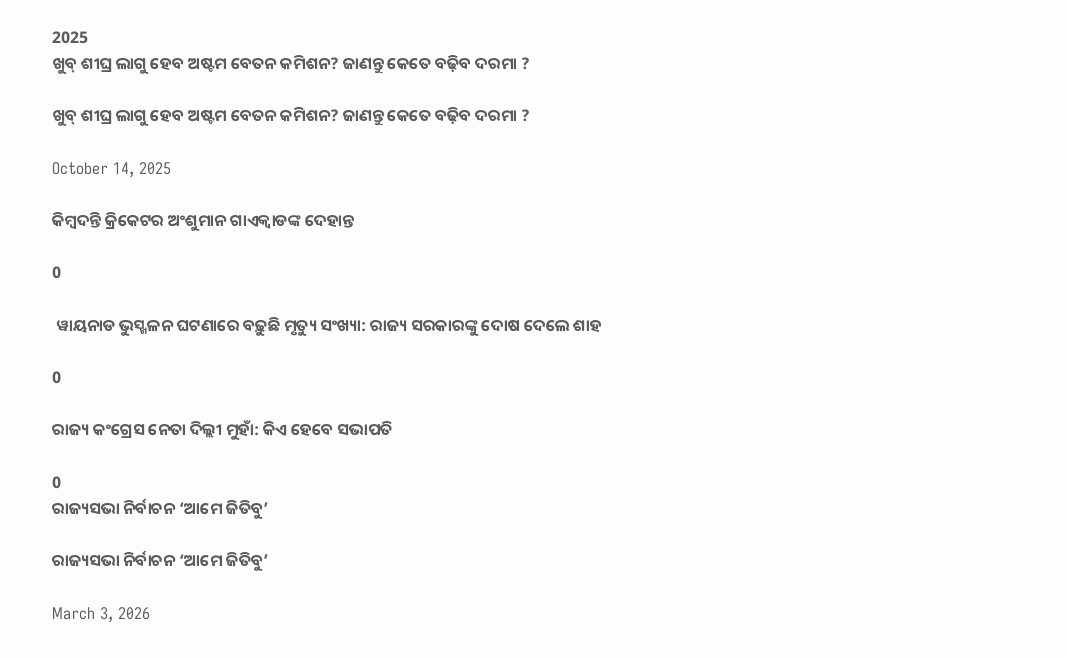2025
ଖୁବ୍ ଶୀଘ୍ର ଲାଗୁ ହେବ ଅଷ୍ଟମ ବେତନ କମିଶନ? ଜାଣନ୍ତୁ କେତେ ବଢ଼ିବ ଦରମା ?

ଖୁବ୍ ଶୀଘ୍ର ଲାଗୁ ହେବ ଅଷ୍ଟମ ବେତନ କମିଶନ? ଜାଣନ୍ତୁ କେତେ ବଢ଼ିବ ଦରମା ?

October 14, 2025

କିମ୍ବଦନ୍ତି କ୍ରିକେଟର ଅଂଶୁମାନ ଗାଏକ୍ୱାଡଙ୍କ ଦେହାନ୍ତ

0

 ୱାୟନାଡ ଭୁସ୍ଖଳନ ଘଟଣାରେ ବଢ଼ୁଛି ମୃତ୍ୟୁ ସଂଖ୍ୟା: ରାଜ୍ୟ ସରକାରଙ୍କୁ ଦୋଷ ଦେଲେ ଶାହ

0

ରାଜ୍ୟ କଂଗ୍ରେସ ନେତା ଦିଲ୍ଲୀ ମୁହାଁ: କିଏ ହେବେ ସଭାପତି

0
ରାଜ୍ୟସଭା ନିର୍ବାଚନ ‘ଆମେ ଜିତିବୁ’

ରାଜ୍ୟସଭା ନିର୍ବାଚନ ‘ଆମେ ଜିତିବୁ’

March 3, 2026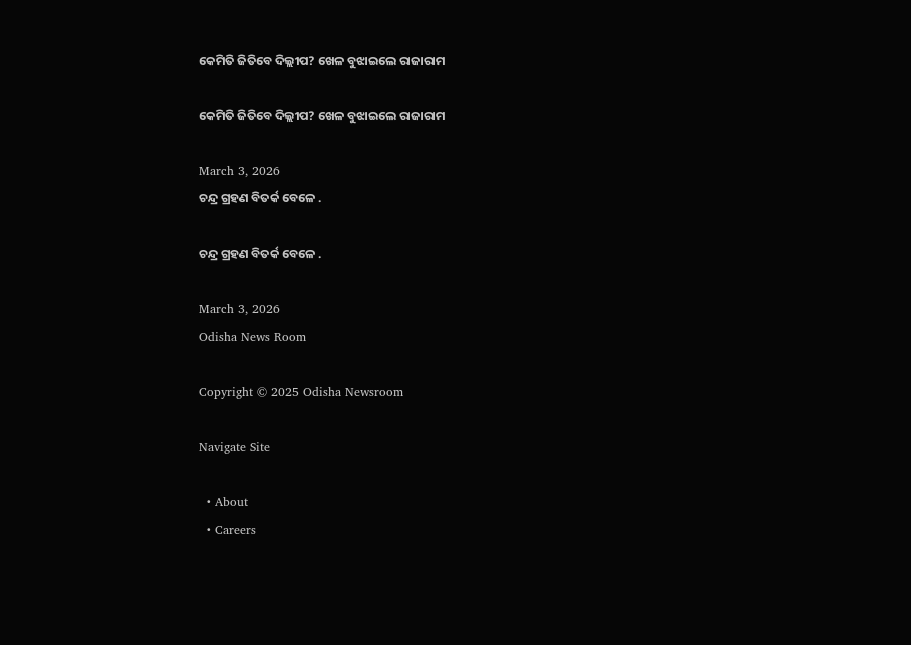କେମିତି ଜିତିବେ ଦିଲ୍ଲୀପ? ଖେଳ ବୁଝାଇଲେ ରାଜାରାମ

କେମିତି ଜିତିବେ ଦିଲ୍ଲୀପ? ଖେଳ ବୁଝାଇଲେ ରାଜାରାମ

March 3, 2026
ଚନ୍ଦ୍ର ଗ୍ରହଣ ବିତର୍କ ବେଳେ .

ଚନ୍ଦ୍ର ଗ୍ରହଣ ବିତର୍କ ବେଳେ .

March 3, 2026
Odisha News Room

Copyright © 2025 Odisha Newsroom

Navigate Site

  • About
  • Careers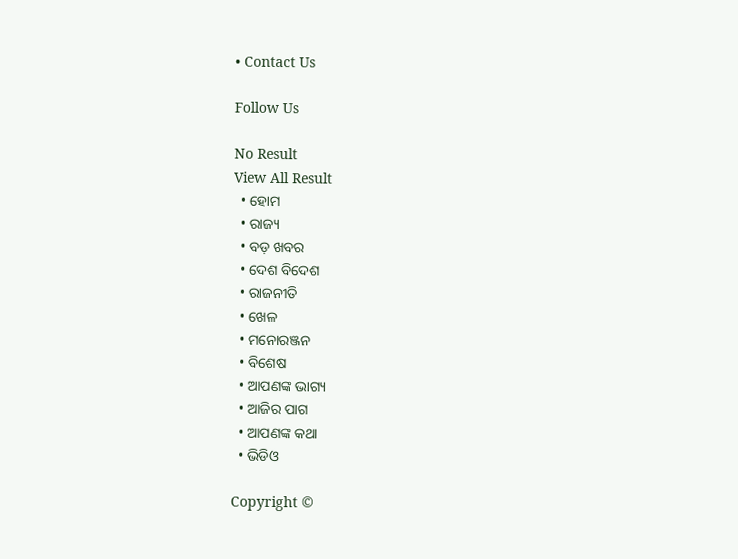• Contact Us

Follow Us

No Result
View All Result
  • ହୋମ
  • ରାଜ୍ୟ
  • ବଡ଼ ଖବର
  • ଦେଶ ବିଦେଶ
  • ରାଜନୀତି
  • ଖେଳ
  • ମନୋରଞ୍ଜନ
  • ବିଶେଷ
  • ଆପଣଙ୍କ ଭାଗ୍ୟ
  • ଆଜିର ପାଗ
  • ଆପଣଙ୍କ କଥା
  • ଭିଡିଓ

Copyright ©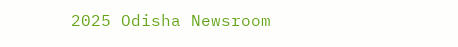2025 Odisha Newsroom